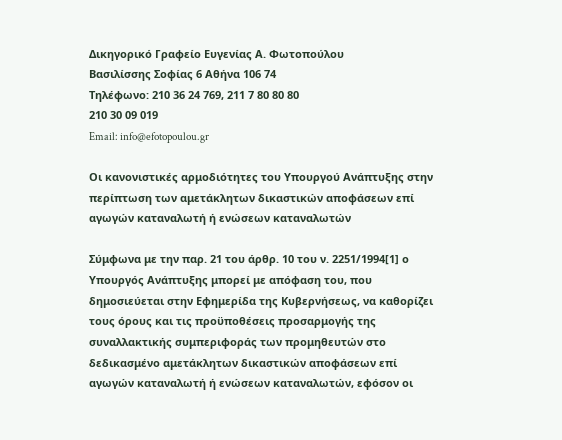Δικηγορικό Γραφείο Ευγενίας Α. Φωτοπούλου
Βασιλίσσης Σοφίας 6 Αθήνα 106 74
Τηλέφωνο: 210 36 24 769, 211 7 80 80 80
210 30 09 019
Email: info@efotopoulou.gr

Οι κανονιστικές αρμοδιότητες του Υπουργού Ανάπτυξης στην περίπτωση των αμετάκλητων δικαστικών αποφάσεων επί αγωγών καταναλωτή ή ενώσεων καταναλωτών

Σύμφωνα με την παρ. 21 του άρθρ. 10 του ν. 2251/1994[1] ο Υπουργός Ανάπτυξης μπορεί με απόφαση του, που δημοσιεύεται στην Εφημερίδα της Κυβερνήσεως, να καθορίζει τους όρους και τις προϋποθέσεις προσαρμογής της συναλλακτικής συμπεριφοράς των προμηθευτών στο δεδικασμένο αμετάκλητων δικαστικών αποφάσεων επί αγωγών καταναλωτή ή ενώσεων καταναλωτών, εφόσον οι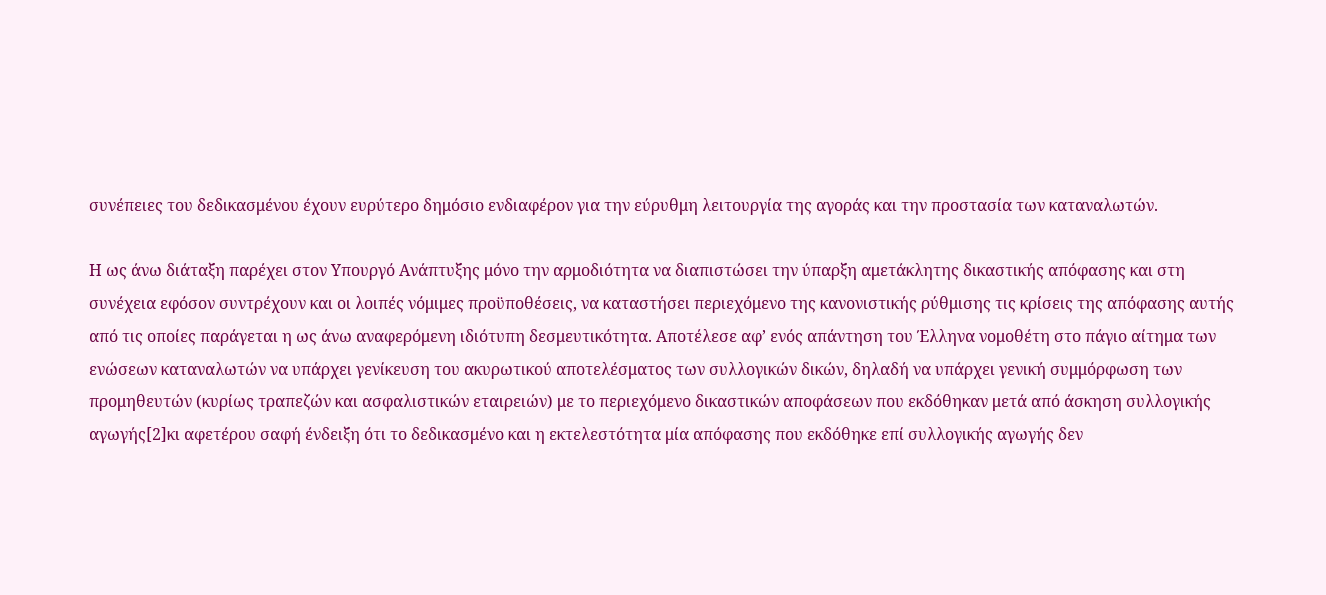συνέπειες του δεδικασμένου έχουν ευρύτερο δημόσιο ενδιαφέρον για την εύρυθμη λειτουργία της αγοράς και την προστασία των καταναλωτών.

Η ως άνω διάταξη παρέχει στον Υπουργό Ανάπτυξης μόνο την αρμοδιότητα να διαπιστώσει την ύπαρξη αμετάκλητης δικαστικής απόφασης και στη συνέχεια εφόσον συντρέχουν και οι λοιπές νόμιμες προϋποθέσεις, να καταστήσει περιεχόμενο της κανονιστικής ρύθμισης τις κρίσεις της απόφασης αυτής από τις οποίες παράγεται η ως άνω αναφερόμενη ιδιότυπη δεσμευτικότητα. Αποτέλεσε αφ’ ενός απάντηση του Έλληνα νομοθέτη στο πάγιο αίτημα των ενώσεων καταναλωτών να υπάρχει γενίκευση του ακυρωτικού αποτελέσματος των συλλογικών δικών, δηλαδή να υπάρχει γενική συμμόρφωση των προμηθευτών (κυρίως τραπεζών και ασφαλιστικών εταιρειών) με το περιεχόμενο δικαστικών αποφάσεων που εκδόθηκαν μετά από άσκηση συλλογικής αγωγής[2]κι αφετέρου σαφή ένδειξη ότι το δεδικασμένο και η εκτελεστότητα μία απόφασης που εκδόθηκε επί συλλογικής αγωγής δεν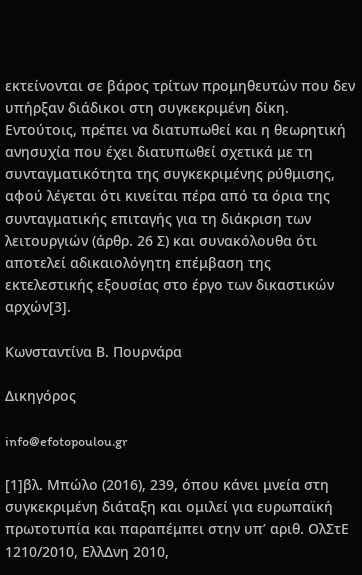εκτείνονται σε βάρος τρίτων προμηθευτών που δεν υπήρξαν διάδικοι στη συγκεκριμένη δίκη. Εντούτοις, πρέπει να διατυπωθεί και η θεωρητική ανησυχία που έχει διατυπωθεί σχετικά με τη συνταγματικότητα της συγκεκριμένης ρύθμισης, αφού λέγεται ότι κινείται πέρα από τα όρια της συνταγματικής επιταγής για τη διάκριση των λειτουργιών (άρθρ. 26 Σ) και συνακόλουθα ότι αποτελεί αδικαιολόγητη επέμβαση της εκτελεστικής εξουσίας στο έργο των δικαστικών αρχών[3].

Κωνσταντίνα Β. Πουρνάρα

Δικηγόρος

info@efotopoulou.gr

[1]βλ. Μπώλο (2016), 239, όπου κάνει μνεία στη συγκεκριμένη διάταξη και ομιλεί για ευρωπαϊκή πρωτοτυπία και παραπέμπει στην υπ’ αριθ. ΟλΣτΕ 1210/2010, ΕλλΔνη 2010,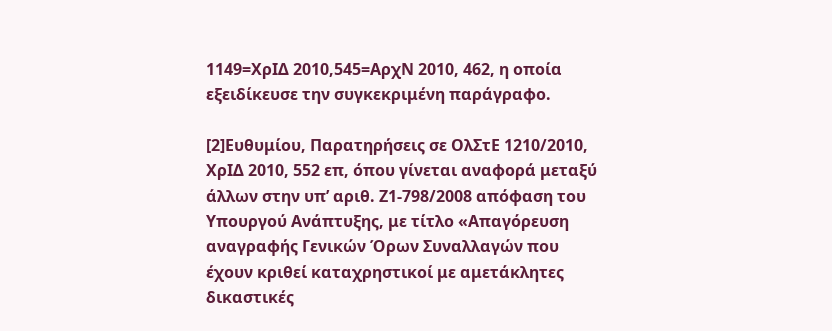1149=ΧρΙΔ 2010,545=ΑρχΝ 2010, 462, η οποία εξειδίκευσε την συγκεκριμένη παράγραφο.

[2]Ευθυμίου, Παρατηρήσεις σε ΟλΣτΕ 1210/2010, ΧρΙΔ 2010, 552 επ, όπου γίνεται αναφορά μεταξύ άλλων στην υπ’ αριθ. Ζ1-798/2008 απόφαση του Υπουργού Ανάπτυξης, με τίτλο «Απαγόρευση αναγραφής Γενικών Όρων Συναλλαγών που έχουν κριθεί καταχρηστικοί με αμετάκλητες δικαστικές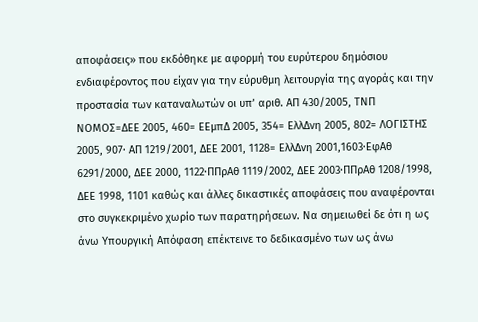αποφάσεις» που εκδόθηκε με αφορμή του ευρύτερου δημόσιου ενδιαφέροντος που είχαν για την εύρυθμη λειτουργία της αγοράς και την προστασία των καταναλωτών οι υπ’ αριθ. ΑΠ 430/2005, ΤΝΠ ΝΟΜΟΣ=ΔΕΕ 2005, 460= ΕΕμπΔ 2005, 354= ΕλλΔνη 2005, 802= ΛΟΓΙΣΤΗΣ 2005, 907· ΑΠ 1219/2001, ΔΕΕ 2001, 1128= ΕλλΔνη 2001,1603·ΕφΑθ 6291/2000, ΔΕΕ 2000, 1122·ΠΠρΑθ 1119/2002, ΔΕΕ 2003·ΠΠρΑθ 1208/1998, ΔΕΕ 1998, 1101 καθώς και άλλες δικαστικές αποφάσεις που αναφέρονται στο συγκεκριμένο χωρίο των παρατηρήσεων. Να σημειωθεί δε ότι η ως άνω Υπουργική Απόφαση επέκτεινε το δεδικασμένο των ως άνω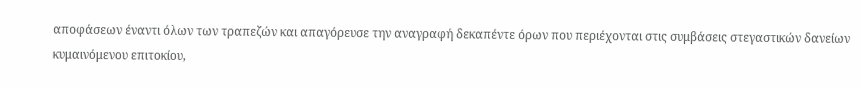αποφάσεων έναντι όλων των τραπεζών και απαγόρευσε την αναγραφή δεκαπέντε όρων που περιέχονται στις συμβάσεις στεγαστικών δανείων κυμαινόμενου επιτοκίου,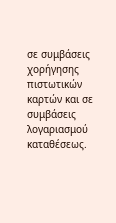σε συμβάσεις χορήγησης πιστωτικών καρτών και σε συμβάσεις λογαριασμού καταθέσεως.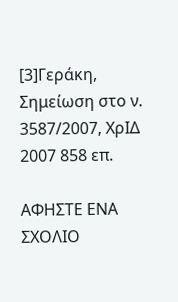[3]Γεράκη, Σημείωση στο ν. 3587/2007, ΧρΙΔ 2007 858 επ.

ΑΦΗΣΤΕ ΕΝΑ ΣΧΟΛΙΟ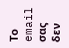Το email σας δεν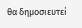θα δημοσιευτεί